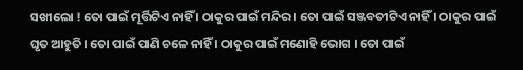ସଖୀଲୋ ! ତୋ ପାଇଁ ମୂର୍ତ୍ତିଟିଏ ନାହିଁ । ଠାକୁର ପାଇଁ ମନ୍ଦିର । ତୋ ପାଇଁ ସଞ୍ଜବତୀଟିଏ ନାହିଁ । ଠାକୁର ପାଇଁ ଘୃତ ଆହୁତି । ତୋ ପାଇଁ ପାଣି ଚଳେ ନାହିଁ । ଠାକୁର ପାଇଁ ମଣୋହି ଭୋଗ । ତୋ ପାଇଁ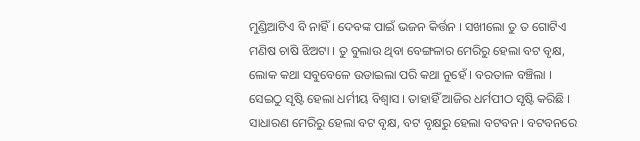ମୁଣ୍ଡିଆଟିଏ ବି ନାହିଁ । ଦେବଙ୍କ ପାଇଁ ଭଜନ କିର୍ତ୍ତନ । ସଖୀଲୋ ତୁ ତ ଗୋଟିଏ ମଣିଷ ଚାଷି ଝିଅଟା । ତୁ ବୁଲାଉ ଥିବା ବେଙ୍ଗଳାର ମେରିରୁ ହେଲା ବଟ ବୃକ୍ଷ, ଲୋକ କଥା ସବୁବେଳେ ଉଡାଇଲା ପରି କଥା ନୁହେଁ । ବରତାଳ ବଞ୍ଚିଲା । ସେଇଠୁ ସୃଷ୍ଟି ହେଲା ଧର୍ମୀୟ ବିଶ୍ୱାସ । ତାହାହିଁ ଆଜିର ଧର୍ମପୀଠ ସୃଷ୍ଟି କରିଛି । ସାଧାରଣ ମେରିରୁ ହେଲା ବଟ ବୃକ୍ଷ, ବଟ ବୃକ୍ଷରୁ ହେଲା ବଟବନ । ବଟବନରେ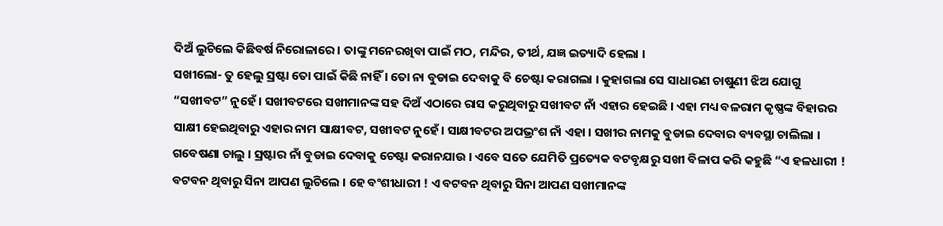ଦିଅଁ ଲୁଚିଲେ କିଛିବର୍ଷ ନିରୋଳାରେ । ତାଙ୍କୁ ମନେରଖିବା ପାଇଁ ମଠ, ମନ୍ଦିର, ତୀର୍ଥ, ଯଜ୍ଞ ଇତ୍ୟାଦି ହେଲା ।
ସଖୀଲୋ- ତୁ ହେଲୁ ସ୍ରଷ୍ଟା ତୋ ପାଇଁ କିଛି ନାହିଁ । ତୋ ନା ବୁଡାଇ ଦେବାକୁ ବି ଚେଷ୍ଟା କରାଗଲା । କୁହାଗଲା ସେ ସାଧାରଣ ଚାଷୁଣୀ ଝିଅ ଯୋଗୁ “ସଖୀବଟ” ନୁହେଁ । ସଖୀବଟରେ ସଖୀମାନଙ୍କ ସହ ଦିଅଁ ଏଠାରେ ରାସ କରୁଥିବାରୁ ସଖୀବଟ ନାଁ ଏହାର ହେଇଛି । ଏହା ମଧ୍ୟ ବଳରାମ କୃଷ୍ଣଙ୍କ ବିହାରର ସାକ୍ଷୀ ହେଇଥିବାରୁ ଏହାର ନାମ ସାକ୍ଷୀବଟ, ସଖୀବଟ ନୁହେଁ । ସାକ୍ଷୀବଟର ଅପଭ୍ରଂଶ ନାଁ ଏହା । ସଖୀର ନାମକୁ ବୁଡାଇ ଦେବାର ବ୍ୟବସ୍ଥା ଚାଲିଲା ।
ଗବେଷଣା ଚାଲୁ । ସ୍ରଷ୍ଟାର ନାଁ ବୁଡାଇ ଦେବାକୁ ଚେଷ୍ଟା କରାନଯାଉ । ଏବେ ସତେ ଯେମିତି ପ୍ରତ୍ୟେକ ବଟବୃକ୍ଷରୁ ସଖୀ ବିଳାପ କରି କହୁଛି “ଏ ହଳଧାରୀ ! ବଟବନ ଥିବାରୁ ସିନା ଆପଣ ଲୁଚିଲେ । ହେ ବଂଶୀଧାରୀ ! ଏ ବଟବନ ଥିବାରୁ ସିନା ଆପଣ ସଖୀମାନଙ୍କ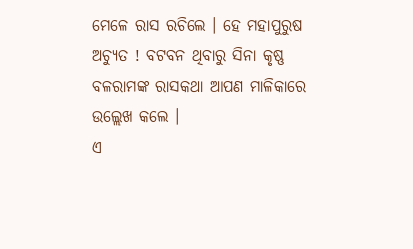ମେଳେ ରାସ ରଚିଲେ । ହେ ମହାପୁରୁଷ ଅଚ୍ୟୁତ ! ବଟବନ ଥିବାରୁ ସିନା କୃଷ୍ଣ ବଳରାମଙ୍କ ରାସକଥା ଆପଣ ମାଳିକାରେ ଉଲ୍ଲେଖ କଲେ ।
ଏ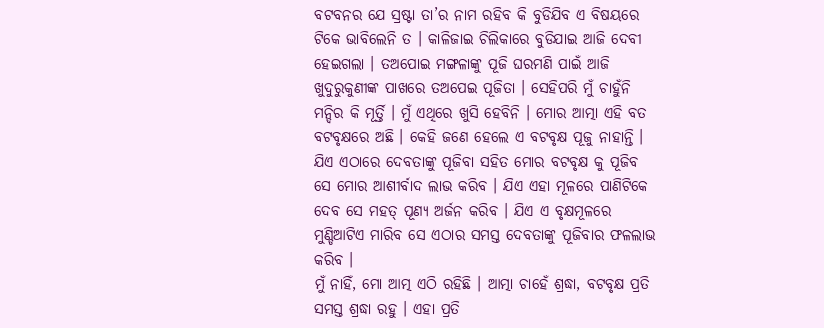ବଟବନର ଯେ ସ୍ରଷ୍ଟା ତା’ର ନାମ ରହିବ କି ବୁଡିଯିବ ଏ ବିଷୟରେ ଟିକେ ଭାବିଲେନି ତ । କାଳିଜାଇ ଚିଲିକାରେ ବୁଡିଯାଇ ଆଜି ଦେବୀ ହେଇଗଲା । ତଅପୋଇ ମଙ୍ଗଳାଙ୍କୁ ପୂଜି ଘରମଣି ପାଇଁ ଆଜି ଖୁଦୁରୁକୁଣୀଙ୍କ ପାଖରେ ତଅପେଇ ପୂଜିତା । ସେହିପରି ମୁଁ ଚାହୁଁନି ମନ୍ଦିର କି ମୂର୍ତ୍ତି । ମୁଁ ଏଥିରେ ଖୁସି ହେବିନି । ମୋର ଆତ୍ମା ଏହି ବତ ବଟବୃକ୍ଷରେ ଅଛି । କେହି ଜଣେ ହେଲେ ଏ ବଟବୃକ୍ଷ ପୂଜୁ ନାହାନ୍ତି । ଯିଏ ଏଠାରେ ଦେବତାଙ୍କୁ ପୂଜିବା ସହିତ ମୋର ବଟବୃକ୍ଷ କୁ ପୂଜିବ ସେ ମୋର ଆଶୀର୍ବାଦ ଲାଭ କରିବ । ଯିଏ ଏହା ମୂଳରେ ପାଣିଟିକେ ଦେବ ସେ ମହତ୍ ପୂଣ୍ୟ ଅର୍ଜନ କରିବ । ଯିଏ ଏ ବୃକ୍ଷମୂଳରେ ମୁଣ୍ଡିଆଟିଏ ମାରିବ ସେ ଏଠାର ସମସ୍ତ ଦେବତାଙ୍କୁ ପୂଜିବାର ଫଳଲାଭ କରିବ ।
ମୁଁ ନାହିଁ, ମୋ ଆତ୍ମ ଏଠି ରହିଛି । ଆତ୍ମା ଚାହେଁ ଶ୍ରଦ୍ଧା, ବଟବୃକ୍ଷ ପ୍ରତି ସମସ୍ତ ଶ୍ରଦ୍ଧା ରହୁ । ଏହା ପ୍ରତି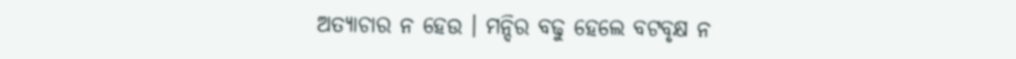ଅତ୍ୟାଚାର ନ ହେଉ । ମନ୍ଦିର ବଢୁ ହେଲେ ବଟବୃକ୍ଷ ନ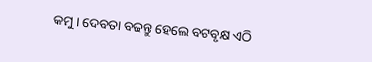କମୁ । ଦେବତା ବଢନ୍ତୁ ହେଲେ ବଟବୃକ୍ଷ ଏଠି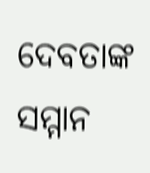ଦେବତାଙ୍କ ସମ୍ମାନ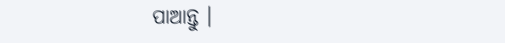ପାଆନ୍ତୁ ।